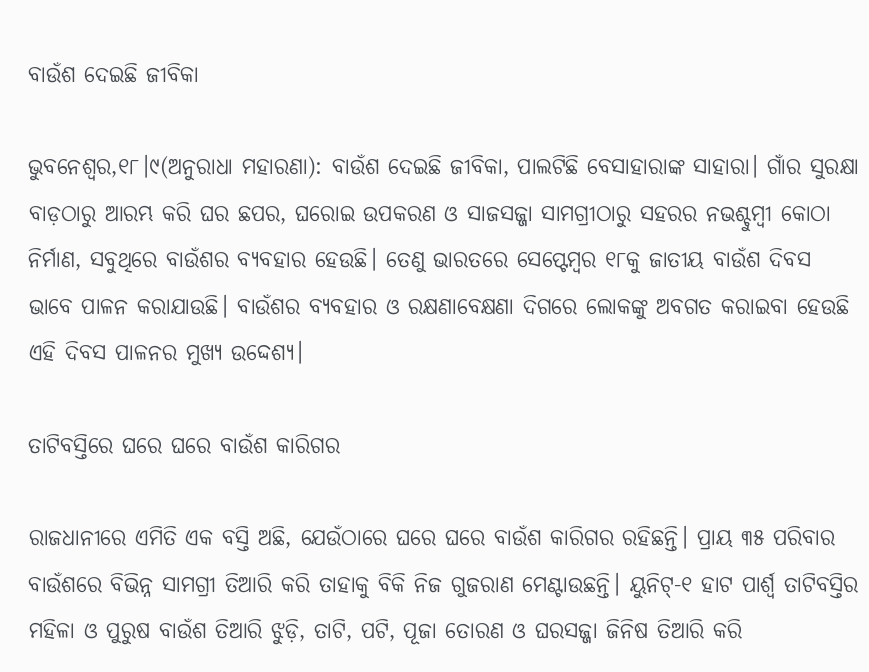ବାଉଁଶ ଦେଇଛି ଜୀବିକା

ଭୁବନେଶ୍ୱର,୧୮।୯(ଅନୁରାଧା ମହାରଣା): ବାଉଁଶ ଦେଇଛି ଜୀବିକା, ପାଲଟିଛି ବେସାହାରାଙ୍କ ସାହାରା। ଗାଁର ସୁରକ୍ଷା ବାଡ଼ଠାରୁ ଆରମ୍ଭ କରି ଘର ଛପର, ଘରୋଇ ଉପକରଣ ଓ ସାଜସଜ୍ଜା ସାମଗ୍ରୀଠାରୁ ସହରର ନଭଶ୍ଚୁମ୍ବୀ କୋଠା ନିର୍ମାଣ, ସବୁଥିରେ ବାଉଁଶର ବ୍ୟବହାର ହେଉଛି। ତେଣୁ ଭାରତରେ ସେପ୍ଟେମ୍ବର ୧୮କୁ ଜାତୀୟ ବାଉଁଶ ଦିବସ ଭାବେ ପାଳନ କରାଯାଉଛି। ବାଉଁଶର ବ୍ୟବହାର ଓ ରକ୍ଷଣାବେକ୍ଷଣା ଦିଗରେ ଲୋକଙ୍କୁ ଅବଗତ କରାଇବା ହେଉଛି ଏହି ଦିବସ ପାଳନର ମୁଖ୍ୟ ଉଦ୍ଦେଶ୍ୟ।

ତାଟିବସ୍ତିରେ ଘରେ ଘରେ ବାଉଁଶ କାରିଗର

ରାଜଧାନୀରେ ଏମିତି ଏକ ବସ୍ତି ଅଛି, ଯେଉଁଠାରେ ଘରେ ଘରେ ବାଉଁଶ କାରିଗର ରହିଛନ୍ତି। ପ୍ରାୟ ୩୫ ପରିବାର ବାଉଁଶରେ ବିଭିନ୍ନ ସାମଗ୍ରୀ ତିଆରି କରି ତାହାକୁ ବିକି ନିଜ ଗୁଜରାଣ ମେଣ୍ଟାଉଛନ୍ତି। ୟୁନିଟ୍‌-୧ ହାଟ ପାର୍ଶ୍ୱ ତାଟିବସ୍ତିର ମହିଳା ଓ ପୁରୁଷ ବାଉଁଶ ତିଆରି ଝୁଡ଼ି, ତାଟି, ପଟି, ପୂଜା ତୋରଣ ଓ ଘରସଜ୍ଜା ଜିନିଷ ତିଆରି କରି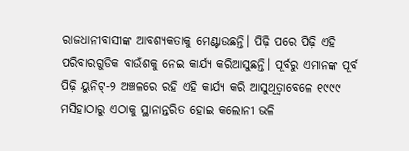ରାଜଧାନୀବାସୀଙ୍କ ଆବଶ୍ୟକତାକୁ ମେଣ୍ଟାଉଛନ୍ତି। ପିଢ଼ି ପରେ ପିଢ଼ି ଏହି ପରିବାରଗୁଡିକ ବାଉଁଶକୁ ନେଇ କାର୍ଯ୍ୟ କରିଆସୁଛନ୍ତି। ପୂର୍ବରୁ ଏମାନଙ୍କ ପୂର୍ବ ପିଢ଼ି ୟୁନିଟ୍‌-୨ ଅଞ୍ଚଳରେ ରହି ଏହି କାର୍ଯ୍ୟ କରି ଆସୁଥିତ୍ବାବେଳେ ୧୯୯୯ ମସିହାଠାରୁ ଏଠାକୁ ସ୍ଥାନାନ୍ତରିତ ହୋଇ କଲୋନୀ ଭଳି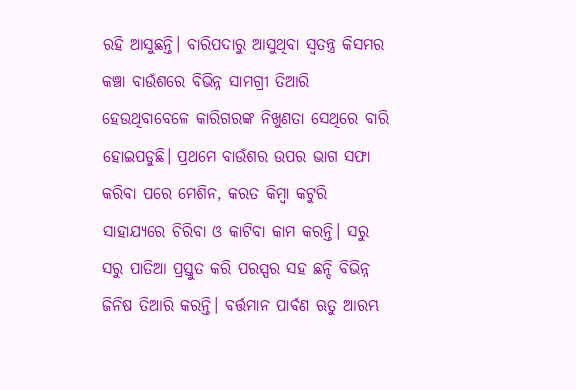ରହି ଆସୁଛନ୍ତି। ବାରିପଦାରୁ ଆସୁଥିବା ସ୍ବତନ୍ତ୍ର କିସମର କଞ୍ଚା ବାଉଁଶରେ ବିଭିନ୍ନ ସାମଗ୍ରୀ ତିଆରି ହେଉଥିବାବେଳେ କାରିଗରଙ୍କ ନିଖୁଣତା ସେଥିରେ ବାରି ହୋଇପଡୁଛି। ପ୍ରଥମେ ବାଉଁଶର ଉପର ଭାଗ ସଫା କରିବା ପରେ ମେଶିନ, କରତ କିମ୍ବା କଟୁରି ସାହାଯ୍ୟରେ ଚିରିବା ଓ କାଟିବା କାମ କରନ୍ତି। ସରୁ ସରୁ ପାତିଆ ପ୍ରସ୍ତୁତ କରି ପରସ୍ପର ସହ ଛନ୍ଦି ବିଭିନ୍ନ ଜିନିଷ ତିଆରି କରନ୍ତି। ବର୍ତ୍ତମାନ ପାର୍ବଣ ଋତୁ ଆରମ୍ଭ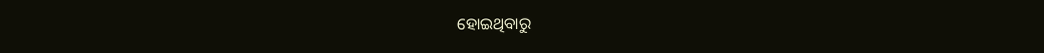ହୋଇଥିବାରୁ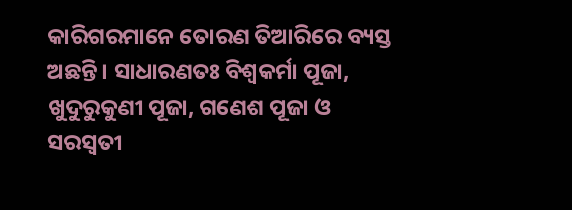କାରିଗରମାନେ ତୋରଣ ତିଆରିରେ ବ୍ୟସ୍ତ ଅଛନ୍ତି। ସାଧାରଣତଃ ବିଶ୍ୱକର୍ମା ପୂଜା, ଖୁଦୁରୁକୁଣୀ ପୂଜା, ଗଣେଶ ପୂଜା ଓ ସରସ୍ବତୀ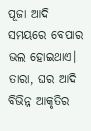ପୂଜା ଆଦି ସମୟରେ ବେପାର ଭଲ ହୋଇଥାଏ। ତାରା, ଘର ଆଦି ବିଭିନ୍ନ ଆକୃତିର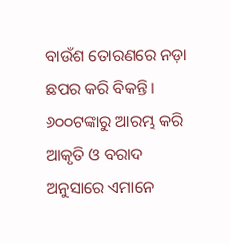ବାଉଁଶ ତୋରଣରେ ନଡ଼ା ଛପର କରି ବିକନ୍ତି। ୬୦୦ଟଙ୍କାରୁ ଆରମ୍ଭ କରି ଆକୃତି ଓ ବରାଦ ଅନୁସାରେ ଏମାନେ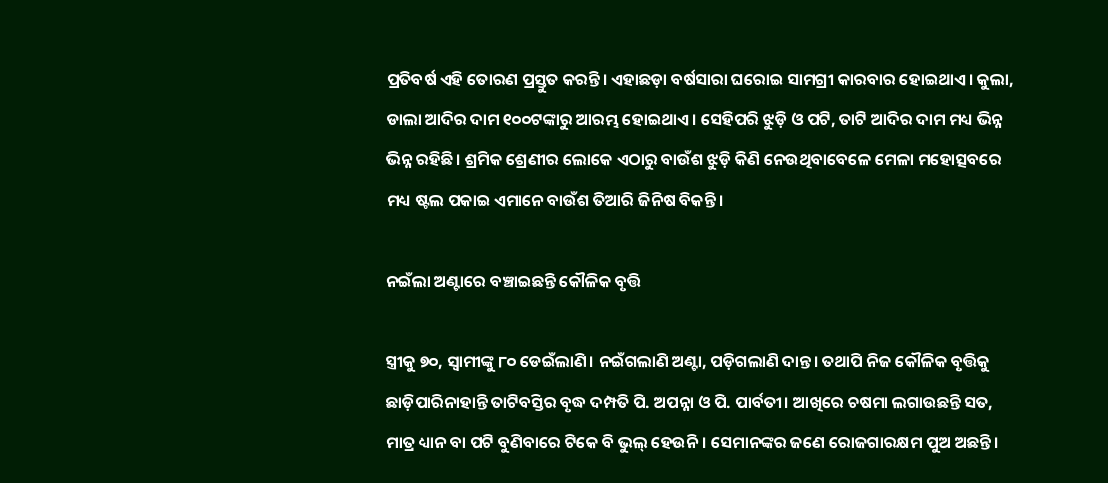ପ୍ରତିବର୍ଷ ଏହି ତୋରଣ ପ୍ରସ୍ତୁତ କରନ୍ତି। ଏହାଛଡ଼ା ବର୍ଷସାରା ଘରୋଇ ସାମଗ୍ରୀ କାରବାର ହୋଇଥାଏ। କୁଲା, ଡାଲା ଆଦିର ଦାମ ୧୦୦ଟଙ୍କାରୁ ଆରମ୍ଭ ହୋଇଥାଏ। ସେହିପରି ଝୁଡ଼ି ଓ ପଟି, ତାଟି ଆଦିର ଦାମ ମଧ୍ୟ ଭିନ୍ନ ଭିନ୍ନ ରହିଛି। ଶ୍ରମିକ ଶ୍ରେଣୀର ଲୋକେ ଏଠାରୁ ବାଉଁଶ ଝୁଡ଼ି କିଣି ନେଉଥିବାବେଳେ ମେଳା ମହୋତ୍ସବରେ ମଧ୍ୟ ଷ୍ଟଲ ପକାଇ ଏମାନେ ବାଉଁଶ ତିଆରି ଜିନିଷ ବିକନ୍ତି।

ନଇଁଲା ଅଣ୍ଟାରେ ବଞ୍ଚାଇଛନ୍ତି କୌଳିକ ବୃତ୍ତି

ସ୍ତ୍ରୀକୁ ୭୦, ସ୍ବାମୀଙ୍କୁ ୮୦ ଡେଇଁଲାଣି। ନଇଁଗଲାଣି ଅଣ୍ଟା, ପଡ଼ିଗଲାଣି ଦାନ୍ତ। ତଥାପି ନିଜ କୌଳିକ ବୃତ୍ତିକୁ ଛାଡ଼ିପାରିନାହାନ୍ତି ତାଟିବସ୍ତିର ବୃଦ୍ଧ ଦମ୍ପତି ପି. ଅପନ୍ନା ଓ ପି. ପାର୍ବତୀ। ଆଖିରେ ଚଷମା ଲଗାଉଛନ୍ତି ସତ, ମାତ୍ର ଧ୍ୟାନ ବା ପଟି ବୁଣିବାରେ ଟିକେ ବି ଭୁଲ୍‌ ହେଉନି। ସେମାନଙ୍କର ଜଣେ ରୋଜଗାରକ୍ଷମ ପୁଅ ଅଛନ୍ତି।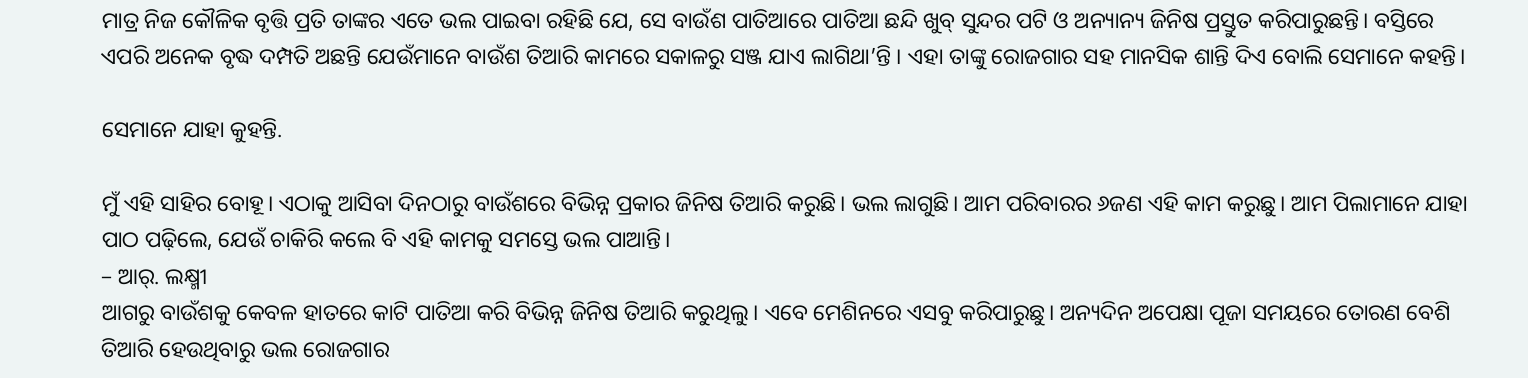ମାତ୍ର ନିଜ କୌଳିକ ବୃତ୍ତି ପ୍ରତି ତାଙ୍କର ଏତେ ଭଲ ପାଇବା ରହିଛି ଯେ, ସେ ବାଉଁଶ ପାତିଆରେ ପାତିଆ ଛନ୍ଦି ଖୁବ୍‌ ସୁନ୍ଦର ପଟି ଓ ଅନ୍ୟାନ୍ୟ ଜିନିଷ ପ୍ରସ୍ତୁତ କରିପାରୁଛନ୍ତି। ବସ୍ତିରେ ଏପରି ଅନେକ ବୃଦ୍ଧ ଦମ୍ପତି ଅଛନ୍ତି ଯେଉଁମାନେ ବାଉଁଶ ତିଆରି କାମରେ ସକାଳରୁ ସଞ୍ଜ ଯାଏ ଲାଗିଥା’ନ୍ତି । ଏହା ତାଙ୍କୁ ରୋଜଗାର ସହ ମାନସିକ ଶାନ୍ତି ଦିଏ ବୋଲି ସେମାନେ କହନ୍ତି।

ସେମାନେ ଯାହା କୁହନ୍ତି.

ମୁଁ ଏହି ସାହିର ବୋହୂ। ଏଠାକୁ ଆସିବା ଦିନଠାରୁ ବାଉଁଶରେ ବିଭିନ୍ନ ପ୍ରକାର ଜିନିଷ ତିଆରି କରୁଛି। ଭଲ ଲାଗୁଛି। ଆମ ପରିବାରର ୬ଜଣ ଏହି କାମ କରୁଛୁ। ଆମ ପିଲାମାନେ ଯାହା ପାଠ ପଢ଼ିଲେ, ଯେଉଁ ଚାକିରି କଲେ ବି ଏହି କାମକୁ ସମସ୍ତେ ଭଲ ପାଆନ୍ତି।
– ଆର୍‌. ଲକ୍ଷ୍ମୀ
ଆଗରୁ ବାଉଁଶକୁ କେବଳ ହାତରେ କାଟି ପାତିଆ କରି ବିଭିନ୍ନ ଜିନିଷ ତିଆରି କରୁଥିଲୁ। ଏବେ ମେଶିନରେ ଏସବୁ କରିପାରୁଛୁ। ଅନ୍ୟଦିନ ଅପେକ୍ଷା ପୂଜା ସମୟରେ ତୋରଣ ବେଶି ତିଆରି ହେଉଥିବାରୁ ଭଲ ରୋଜଗାର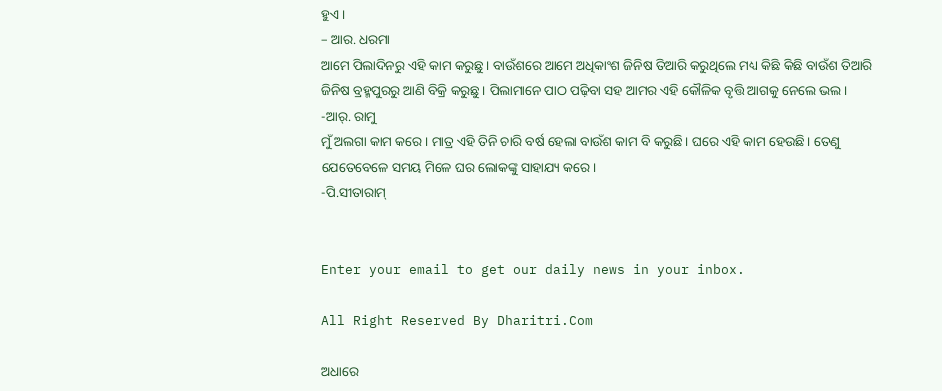ହୁଏ।
– ଆର. ଧରମା
ଆମେ ପିଲାଦିନରୁ ଏହି କାମ କରୁଛୁ। ବାଉଁଶରେ ଆମେ ଅଧିକାଂଶ ଜିନିଷ ତିଆରି କରୁଥିଲେ ମଧ୍ୟ କିଛି କିଛି ବାଉଁଶ ତିଆରି ଜିନିଷ ବ୍ରହ୍ମପୁରରୁ ଆଣି ବିକ୍ରି କରୁଛୁ। ପିଲାମାନେ ପାଠ ପଢ଼ିବା ସହ ଆମର ଏହି କୌଳିକ ବୃତ୍ତି ଆଗକୁ ନେଲେ ଭଲ।
-ଆର୍‌. ରାମୁ
ମୁଁ ଅଲଗା କାମ କରେ। ମାତ୍ର ଏହି ତିନି ଚାରି ବର୍ଷ ହେଲା ବାଉଁଶ କାମ ବି କରୁଛି। ଘରେ ଏହି କାମ ହେଉଛି। ତେଣୁ ଯେତେବେଳେ ସମୟ ମିଳେ ଘର ଲୋକଙ୍କୁ ସାହାଯ୍ୟ କରେ।
-ପି.ସୀତାରାମ୍‌


Enter your email to get our daily news in your inbox.

All Right Reserved By Dharitri.Com

ଅଧାରେ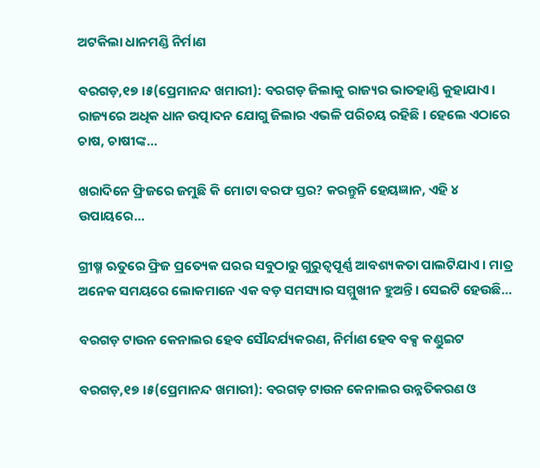ଅଟକିଲା ଧାନମଣ୍ଡି ନିର୍ମାଣ

ବରଗଡ଼,୧୭।୫(ପ୍ରେମାନନ୍ଦ ଖମାରୀ): ବରଗଡ଼ ଜିଲାକୁ ରାଜ୍ୟର ଭାତହାଣ୍ଡି କୁହାଯାଏ। ରାଜ୍ୟରେ ଅଧିକ ଧାନ ଉତ୍ପାଦନ ଯୋଗୁ ଜିଲାର ଏଭଳି ପରିଚୟ ରହିଛି। ହେଲେ ଏଠାରେ ଚାଷ, ଚାଷୀଙ୍କ…

ଖରାଦିନେ ଫ୍ରିଜରେ ଜମୁଛି କି ମୋଟା ବରଫ ସ୍ତର? କରନ୍ତୁନି ହେୟଜ୍ଞାନ, ଏହି ୪ ଉପାୟରେ…

ଗ୍ରୀଷ୍ମ ଋତୁରେ ଫ୍ରିଜ ପ୍ରତ୍ୟେକ ଘରର ସବୁଠାରୁ ଗୁରୁତ୍ୱପୂର୍ଣ୍ଣ ଆବଶ୍ୟକତା ପାଲଟିଯାଏ। ମାତ୍ର ଅନେକ ସମୟରେ ଲୋକମାନେ ଏକ ବଡ଼ ସମସ୍ୟାର ସମ୍ମୁଖୀନ ହୁଅନ୍ତି। ସେଇଟି ହେଉଛି…

ବରଗଡ଼ ଟାଉନ କେନାଲର ହେବ ସୌନ୍ଦର୍ଯ୍ୟକରଣ, ନିର୍ମାଣ ହେବ ବକ୍ସ କଣ୍ଡୁଇଟ

ବରଗଡ଼,୧୭।୫(ପ୍ରେମାନନ୍ଦ ଖମାରୀ): ବରଗଡ଼ ଟାଉନ କେନାଲର ଉନ୍ନତିକରଣ ଓ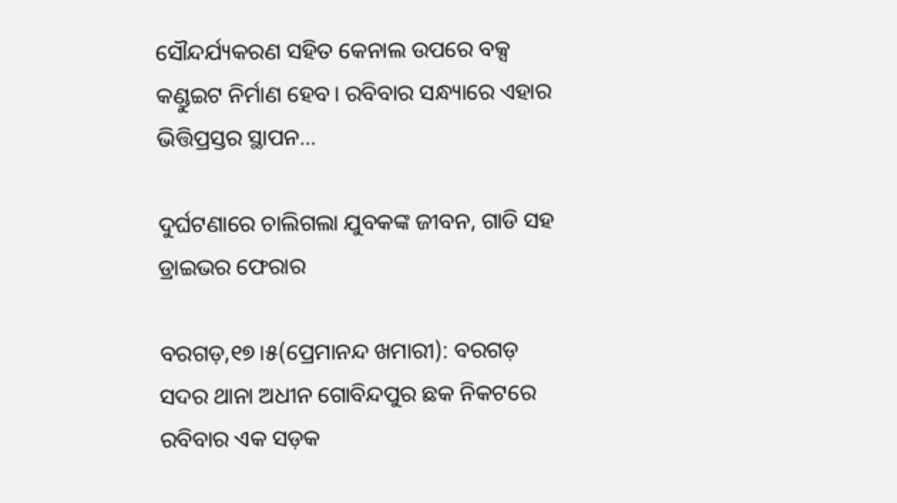ସୌନ୍ଦର୍ଯ୍ୟକରଣ ସହିତ କେନାଲ ଉପରେ ବକ୍ସ କଣ୍ଡୁଇଟ ନିର୍ମାଣ ହେବ। ରବିବାର ସନ୍ଧ୍ୟାରେ ଏହାର ଭିତ୍ତିପ୍ରସ୍ତର ସ୍ଥାପନ…

ଦୁର୍ଘଟଣାରେ ଚାଲିଗଲା ଯୁବକଙ୍କ ଜୀବନ, ଗାଡି ସହ ଡ୍ରାଇଭର ଫେରାର

ବରଗଡ଼,୧୭।୫(ପ୍ରେମାନନ୍ଦ ଖମାରୀ): ବରଗଡ଼ ସଦର ଥାନା ଅଧୀନ ଗୋବିନ୍ଦପୁର ଛକ ନିକଟରେ ରବିବାର ଏକ ସଡ଼କ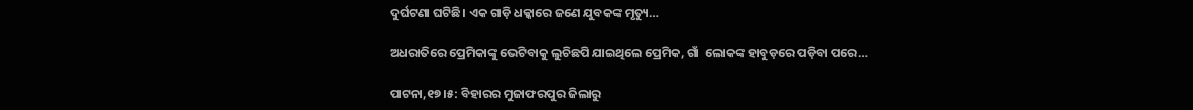ଦୁର୍ଘଟଣା ଘଟିଛି। ଏକ ଗାଡ଼ି ଧକ୍କାରେ ଜଣେ ଯୁବକଙ୍କ ମୃତ୍ୟୁ…

ଅଧରାତିରେ ପ୍ରେମିକାଙ୍କୁ ଭେଟିବାକୁ ଲୁଚିଛପି ଯାଇଥିଲେ ପ୍ରେମିକ, ଗାଁ  ଲୋକଙ୍କ ହାବୁଡ଼ରେ ପଡ଼ିବା ପରେ…

ପାଟନା,୧୭।୫: ବିହାରର ମୁଜାଫରପୁର ଜିଲାରୁ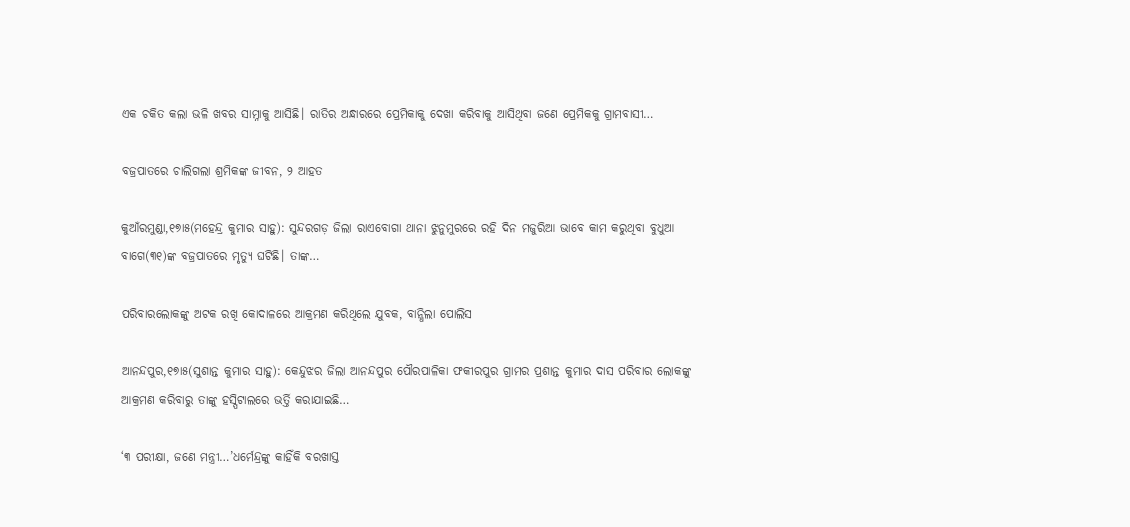ଏକ ଚକିତ କଲା ଭଳି ଖବର ସାମ୍ନାକୁ ଆସିଛି। ରାତିର ଅନ୍ଧାରରେ ପ୍ରେମିକାକୁ ଦେଖା କରିବାକୁ ଆସିଥିବା ଜଣେ ପ୍ରେମିକକୁ ଗ୍ରାମବାସୀ…

ବଜ୍ରପାତରେ ଚାଲିଗଲା ଶ୍ରମିକଙ୍କ ଜୀବନ, ୨ ଆହତ

କୁଆଁରମୁଣ୍ଡା,୧୭ା୫(ମହେନ୍ଦ୍ର କୁମାର ସାହୁ): ସୁନ୍ଦରଗଡ଼ ଜିଲା ରାଏବୋଗା ଥାନା ଝୁନୁମୁରରେ ରହି ଦିନ ମଜୁରିଆ ଭାବେ କାମ କରୁଥିବା ବୁଧୁଆ ବାଗେ(୩୧)ଙ୍କ ବଜ୍ରପାତରେ ମୃତ୍ୟୁ ଘଟିଛି। ତାଙ୍କ…

ପରିବାରଲୋକଙ୍କୁ ଅଟକ ରଖି କୋଦାଳରେ ଆକ୍ରମଣ କରିଥିଲେ ଯୁବକ, ବାନ୍ଧିଲା ପୋଲିସ

ଆନନ୍ଦପୁର,୧୭ା୫(ସୁଶାନ୍ତ କୁମାର ସାହୁ): କେନ୍ଦୁଝର ଜିଲା ଆନନ୍ଦପୁର ପୌରପାଳିକା ଫକୀରପୁର ଗ୍ରାମର ପ୍ରଶାନ୍ତ କୁମାର ଦାସ ପରିବାର ଲୋକଙ୍କୁ ଆକ୍ରମଣ କରିବାରୁ ତାଙ୍କୁ ହସ୍ପିଟାଲରେ ଭର୍ତ୍ତି କରାଯାଇଛି…

‘୩ ପରୀକ୍ଷା, ଜଣେ ମନ୍ତ୍ରୀ…’ଧର୍ମେନ୍ଦ୍ରଙ୍କୁ କାହିଁକି ବରଖାସ୍ତ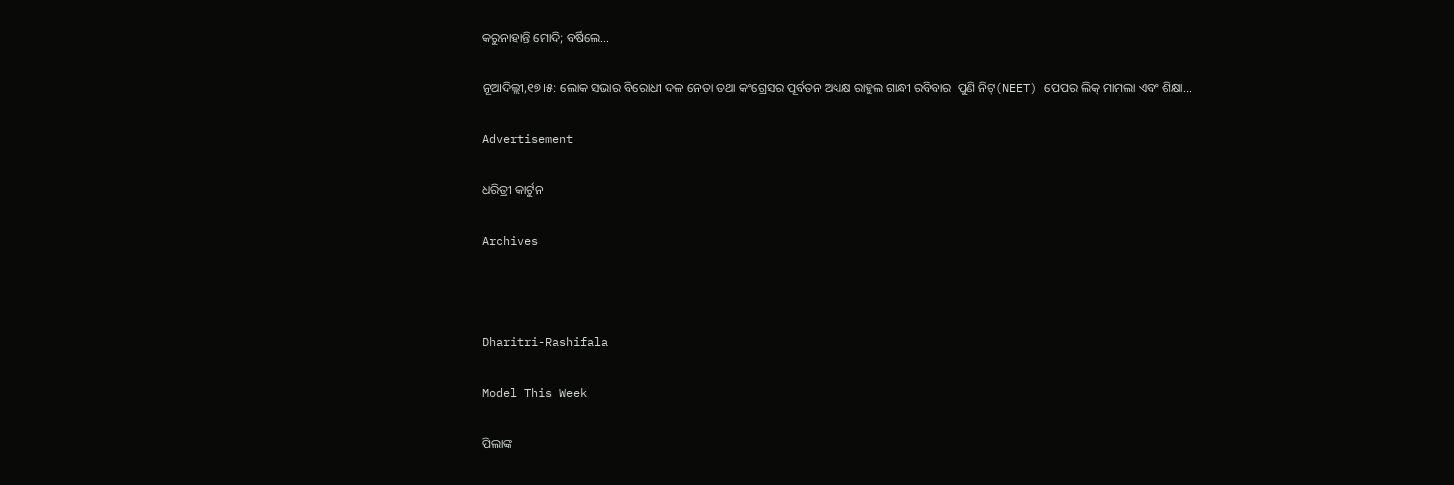କରୁନାହାନ୍ତି ମୋଦି; ବର୍ଷିଲେ…

ନୂଆଦିଲ୍ଲୀ,୧୭।୫: ଲୋକ ସଭାର ବିରୋଧୀ ଦଳ ନେତା ତଥା କଂଗ୍ରେସର ପୂର୍ବତନ ଅଧ୍ୟକ୍ଷ ରାହୁଲ ଗାନ୍ଧୀ ରବିବାର  ପୁଣି ନିଟ୍‌(NEET) ପେପର ଲିକ୍‌ ମାମଲା ଏବଂ ଶିକ୍ଷା…

Advertisement

ଧରିତ୍ରୀ କାର୍ଟୁନ

Archives



Dharitri-Rashifala

Model This Week

ପିଲାଙ୍କ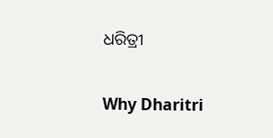ଧରିତ୍ରୀ

Why Dharitri